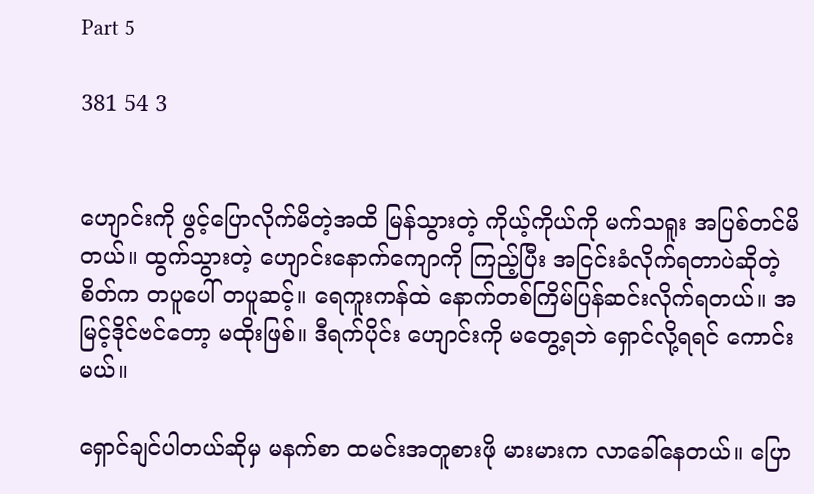Part 5

381 54 3


ဟျောင်းကို ဖွင့်ပြောလိုက်မိတဲ့အထိ မြန်သွားတဲ့ ကိုယ့်ကိုယ်ကို မက်သရူး အပြစ်တင်မိတယ်။ ထွက်သွားတဲ့ ဟျောင်းနောက်ကျောကို ကြည့်ပြီး အငြင်းခံလိုက်ရတာပဲဆိုတဲ့ စိတ်က တပူပေါ် တပူဆင့်။ ရေကူးကန်ထဲ နောက်တစ်ကြိမ်ပြန်ဆင်းလိုက်ရတယ်။ အမြင့်ဒိုင်ဗင်တော့ မထိုးဖြစ်။ ဒီရက်ပိုင်း ဟျောင်းကို မတွေ့ရဘဲ ရှောင်လို့ရရင် ကောင်းမယ်။

ရှောင်ချင်ပါတယ်ဆိုမှ မနက်စာ ထမင်းအတူစားဖို မားမားက လာခေါ်နေတယ်။ ပြော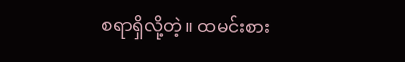စရာရှိလို့တဲ့။ ထမင်းစား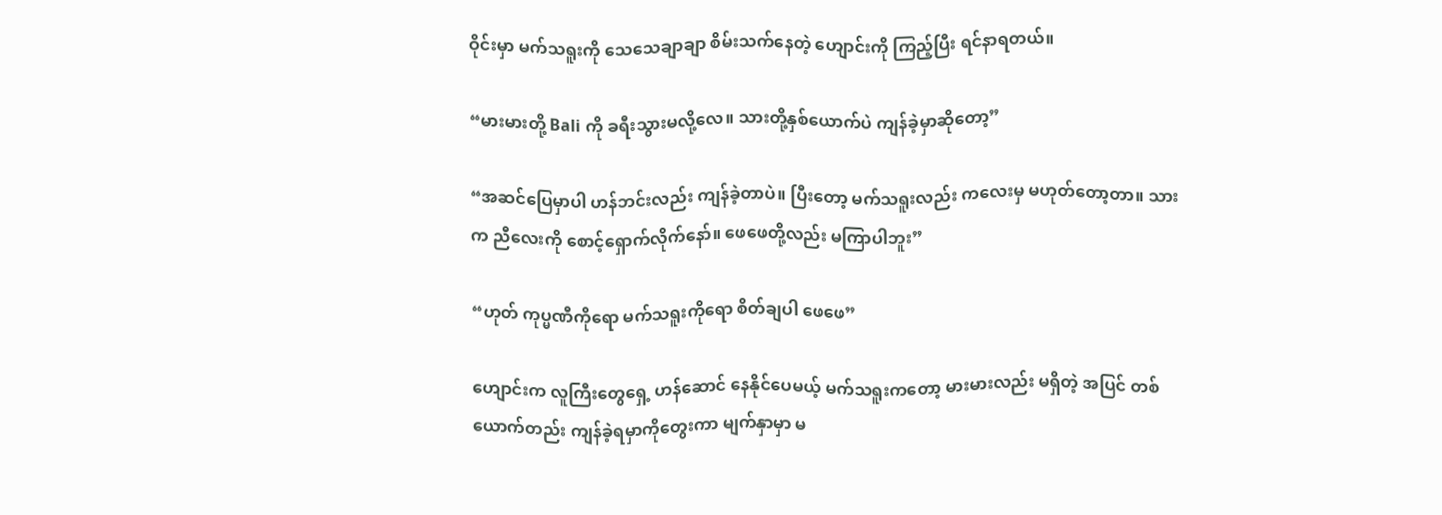ဝိုင်းမှာ မက်သရူးကို သေသေချာချာ စိမ်းသက်နေတဲ့ ဟျောင်းကို ကြည့်ပြီး ရင်နာရတယ်။

“မားမားတို့ Bali ကို ခရီးသွားမလို့လေ။ သားတို့နှစ်ယောက်ပဲ ကျန်ခဲ့မှာဆိုတော့”

“အဆင်ပြေမှာပါ ဟန်ဘင်းလည်း ကျန်ခဲ့တာပဲ။ ပြီးတော့ မက်သရူးလည်း ကလေးမှ မဟုတ်တော့တာ။ သားက ညီလေးကို စောင့်ရှောက်လိုက်နော်။ ဖေဖေတို့လည်း မကြာပါဘူး”

“ဟုတ် ကုပ္မဏီကိုရော မက်သရူးကိုရော စိတ်ချပါ ဖေဖေ”

ဟျောင်းက လူကြီးတွေရှေ့ ဟန်ဆောင် နေနိုင်ပေမယ့် မက်သရူးကတော့ မားမားလည်း မရှိတဲ့ အပြင် တစ်ယောက်တည်း ကျန်ခဲ့ရမှာကိုတွေးကာ မျက်နှာမှာ မ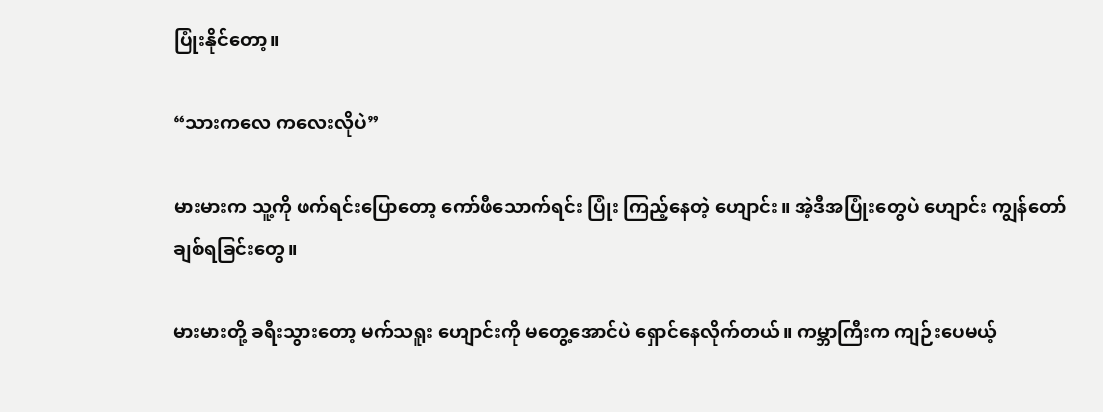ပြုံးနိုင်တော့။

“သားကလေ ကလေးလိုပဲ”

မားမားက သူ့ကို ဖက်ရင်းပြောတော့ ကော်ဖီသောက်ရင်း ပြုံး ကြည့်နေတဲ့ ဟျောင်း။ အဲ့ဒီအပြုံးတွေပဲ ဟျောင်း ကျွန်တော်ချစ်ရခြင်းတွေ။

မားမားတို့ ခရီးသွားတော့ မက်သရူး ဟျောင်းကို မတွေ့အောင်ပဲ ရှောင်နေလိုက်တယ်။ ကမ္ဘာကြီးက ကျဉ်းပေမယ့်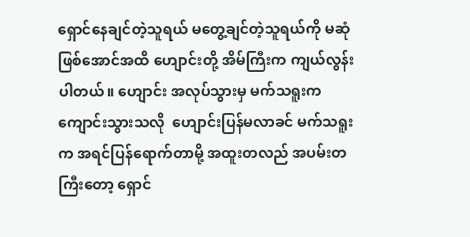ရှောင်နေချင်တဲ့သူရယ် မတွေ့ချင်တဲ့သူရယ်ကို မဆုံဖြစ်အောင်အထိ ဟျောင်းတို့ အိမ်ကြီးက ကျယ်လွန်းပါတယ်။ ဟျောင်း အလုပ်သွားမှ မက်သရူးက ကျောင်းသွားသလို  ဟျောင်းပြန်မလာခင် မက်သရူးက အရင်ပြန်ရောက်တာမို့ အထူးတလည် အပမ်းတကြီးတော့ ရှောင်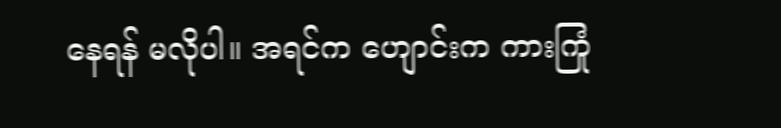နေရန် မလိုပါ။ အရင်က ဟျောင်းက ကားကြုံ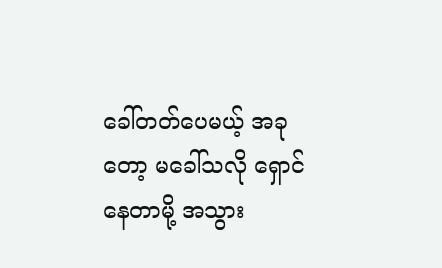ခေါ်တတ်ပေမယ့် အခုတော့ မခေါ်သလို ရှောင်နေတာမို့ အသွား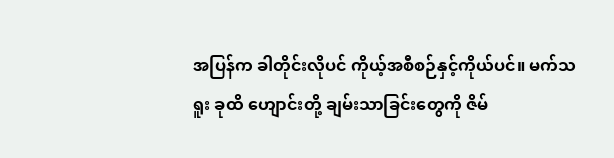အပြန်က ခါတိုင်းလိုပင် ကိုယ့်အစီစဉ်နှင့်ကိုယ်ပင်။ မက်သရူး ခုထိ ဟျောင်းတို့ ချမ်းသာခြင်းတွေကို ဇိမ်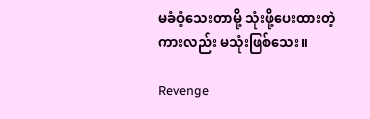မခံဝံ့သေးတာမို့ သုံးဖို့ပေးထားတဲ့ ကားလည်း မသုံးဖြစ်သေး။

Revenge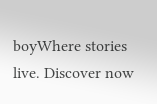boyWhere stories live. Discover now